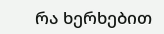რა ხერხებით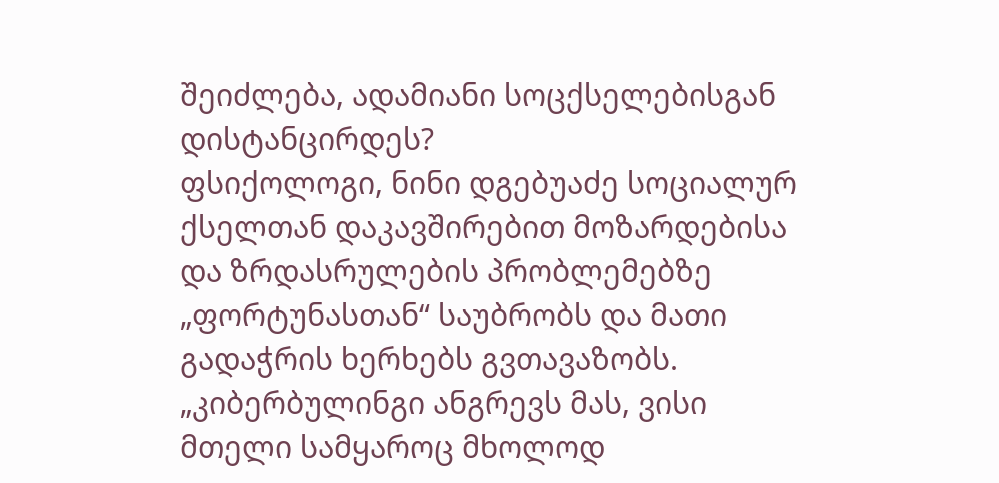შეიძლება, ადამიანი სოცქსელებისგან დისტანცირდეს?
ფსიქოლოგი, ნინი დგებუაძე სოციალურ ქსელთან დაკავშირებით მოზარდებისა და ზრდასრულების პრობლემებზე „ფორტუნასთან“ საუბრობს და მათი გადაჭრის ხერხებს გვთავაზობს.
„კიბერბულინგი ანგრევს მას, ვისი მთელი სამყაროც მხოლოდ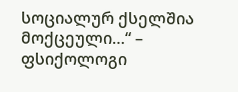სოციალურ ქსელშია მოქცეული…“ – ფსიქოლოგი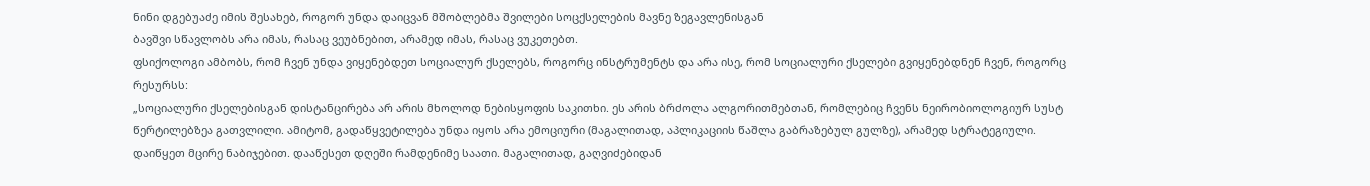ნინი დგებუაძე იმის შესახებ, როგორ უნდა დაიცვან მშობლებმა შვილები სოცქსელების მავნე ზეგავლენისგან
ბავშვი სწავლობს არა იმას, რასაც ვეუბნებით, არამედ იმას, რასაც ვუკეთებთ.
ფსიქოლოგი ამბობს, რომ ჩვენ უნდა ვიყენებდეთ სოციალურ ქსელებს, როგორც ინსტრუმენტს და არა ისე, რომ სოციალური ქსელები გვიყენებდნენ ჩვენ, როგორც რესურსს:
„სოციალური ქსელებისგან დისტანცირება არ არის მხოლოდ ნებისყოფის საკითხი. ეს არის ბრძოლა ალგორითმებთან, რომლებიც ჩვენს ნეირობიოლოგიურ სუსტ წერტილებზეა გათვლილი. ამიტომ, გადაწყვეტილება უნდა იყოს არა ემოციური (მაგალითად, აპლიკაციის წაშლა გაბრაზებულ გულზე), არამედ სტრატეგიული.
დაიწყეთ მცირე ნაბიჯებით. დააწესეთ დღეში რამდენიმე საათი. მაგალითად, გაღვიძებიდან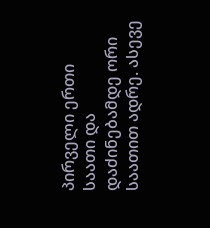პირველი ერთი საათი და დაძინებამდე ორი საათით ადრე. ასევე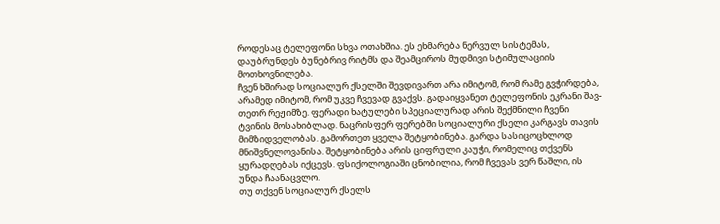როდესაც ტელეფონი სხვა ოთახშია. ეს ეხმარება ნერვულ სისტემას, დაუბრუნდეს ბუნებრივ რიტმს და შეამციროს მუდმივი სტიმულაციის მოთხოვნილება.
ჩვენ ხშირად სოციალურ ქსელში შევდივართ არა იმიტომ, რომ რამე გვჭირდება, არამედ იმიტომ, რომ უკვე ჩვევად გვაქვს. გადაიყვანეთ ტელეფონის ეკრანი შავ-თეთრ რეჟიმზე. ფერადი ხატულები სპეციალურად არის შექმნილი ჩვენი ტვინის მოსახიბლად. ნაცრისფერ ფერებში სოციალური ქსელი კარგავს თავის მიმზიდველობას. გამორთეთ ყველა შეტყობინება. გარდა სასიცოცხლოდ მნიშვნელოვანისა. შეტყობინება არის ციფრული კაუჭი, რომელიც თქვენს ყურადღებას იქცევს. ფსიქოლოგიაში ცნობილია, რომ ჩვევას ვერ წაშლი, ის უნდა ჩაანაცვლო.
თუ თქვენ სოციალურ ქსელს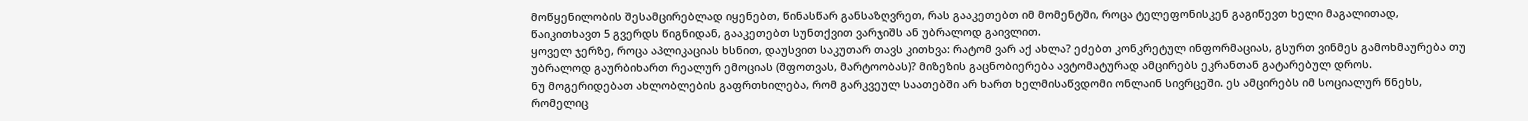მოწყენილობის შესამცირებლად იყენებთ, წინასწარ განსაზღვრეთ, რას გააკეთებთ იმ მომენტში, როცა ტელეფონისკენ გაგიწევთ ხელი მაგალითად, წაიკითხავთ 5 გვერდს წიგნიდან, გააკეთებთ სუნთქვით ვარჯიშს ან უბრალოდ გაივლით.
ყოველ ჯერზე, როცა აპლიკაციას ხსნით, დაუსვით საკუთარ თავს კითხვა: რატომ ვარ აქ ახლა? ეძებთ კონკრეტულ ინფორმაციას, გსურთ ვინმეს გამოხმაურება თუ უბრალოდ გაურბიხართ რეალურ ემოციას (შფოთვას, მარტოობას)? მიზეზის გაცნობიერება ავტომატურად ამცირებს ეკრანთან გატარებულ დროს.
ნუ მოგერიდებათ ახლობლების გაფრთხილება, რომ გარკვეულ საათებში არ ხართ ხელმისაწვდომი ონლაინ სივრცეში. ეს ამცირებს იმ სოციალურ წნეხს, რომელიც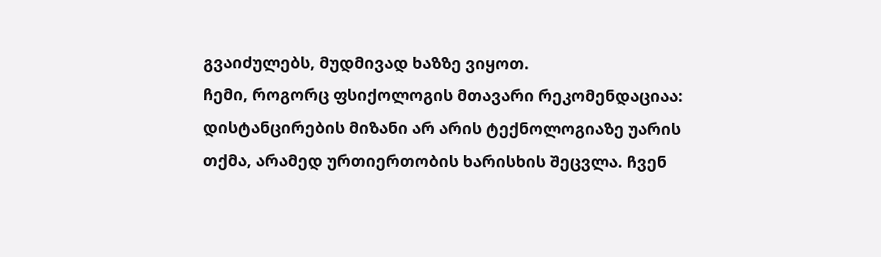გვაიძულებს, მუდმივად ხაზზე ვიყოთ.
ჩემი, როგორც ფსიქოლოგის მთავარი რეკომენდაციაა: დისტანცირების მიზანი არ არის ტექნოლოგიაზე უარის თქმა, არამედ ურთიერთობის ხარისხის შეცვლა. ჩვენ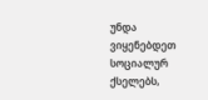უნდა ვიყენებდეთ სოციალურ ქსელებს,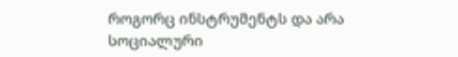როგორც ინსტრუმენტს და არა სოციალური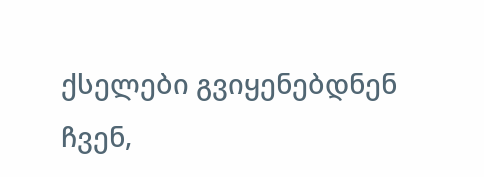ქსელები გვიყენებდნენ ჩვენ,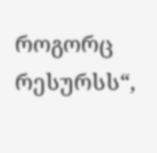როგორც რესურსს“,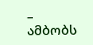– ამბობს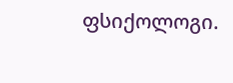ფსიქოლოგი.